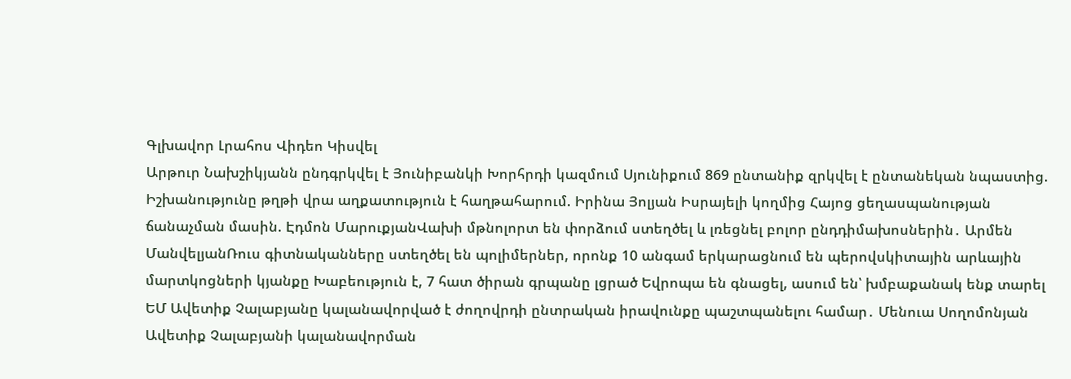Գլխավոր Լրահոս Վիդեո Կիսվել
Արթուր Նախշիկյանն ընդգրկվել է Յունիբանկի Խորհրդի կազմում Սյունիքում 869 ընտանիք զրկվել է ընտանեկան նպաստից. Իշխանությունը թղթի վրա աղքատություն է հաղթահարում. Իրինա Յոլյան Իսրայելի կողմից Հայոց ցեղասպանության ճանաչման մասին. Էդմոն ՄարուքյանՎախի մթնոլորտ են փորձում ստեղծել և լռեցնել բոլոր ընդդիմախոսներին․ Արմեն ՄանվելյանՌուս գիտնականները ստեղծել են պոլիմերներ, որոնք 10 անգամ երկարացնում են պերովսկիտային արևային մարտկոցների կյանքը Խաբեություն է, 7 հատ ծիրան գրպանը լցրած Եվրոպա են գնացել, ասում են՝ խմբաքանակ ենք տարել ԵՄ Ավետիք Չալաբյանը կալանավորված է ժողովրդի ընտրական իրավունքը պաշտպանելու համար․ Մենուա Սողոմոնյան Ավետիք Չալաբյանի կալանավորման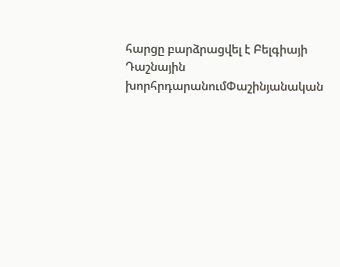հարցը բարձրացվել է Բելգիայի Դաշնային խորհրդարանումՓաշինյանական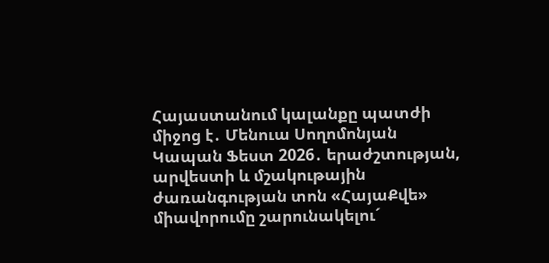Հայաստանում կալանքը պատժի միջոց է․ Մենուա Սողոմոնյան Կապան Ֆեստ 2026․ երաժշտության, արվեստի և մշակութային ժառանգության տոն «ՀայաՔվե» միավորումը շարունակելու´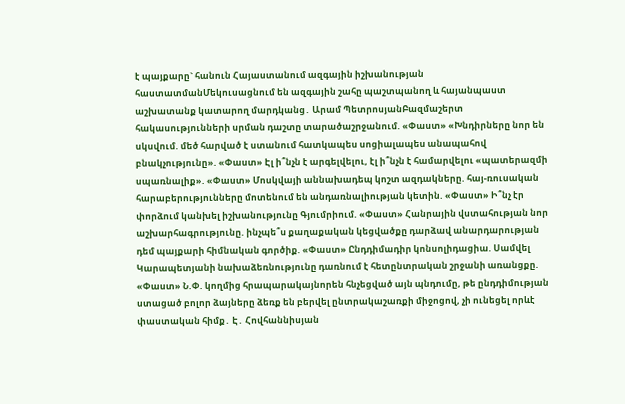է պայքարը` հանուն Հայաստանում ազգային իշխանության հաստատմանՄեկուսացնում են ազգային շահը պաշտպանող և հայանպաստ աշխատանք կատարող մարդկանց․ Արամ ՊետրոսյանԲազմաշերտ հակասությունների սրման դաշտը տարածաշրջանում. «Փաստ» «Խնդիրները նոր են սկսվում. մեծ հարված է ստանում հատկապես սոցիալապես անապահով բնակչությունը». «Փաստ» Էլ ի՞նչն է արգելվելու, էլ ի՞նչն է համարվելու «պատերազմի սպառնալիք». «Փաստ» Մոսկվայի աննախադեպ կոշտ ազդակները. հայ-ռուսական հարաբերությունները մոտենում են անդառնալիության կետին. «Փաստ» Ի՞նչ էր փորձում կանխել իշխանությունը Գյումրիում. «Փաստ» Հանրային վստահության նոր աշխարհագրությունը. ինչպե՞ս քաղաքական կեցվածքը դարձավ անարդարության դեմ պայքարի հիմնական գործիք. «Փաստ» Ընդդիմադիր կոնսոլիդացիա. Սամվել Կարապետյանի նախաձեռնությունը դառնում է հետընտրական շրջանի առանցքը. «Փաստ» Ն.Փ. կողմից հրապարակայնորեն հնչեցված այն պնդումը, թե ընդդիմության ստացած բոլոր ձայները ձեռք են բերվել ընտրակաշառքի միջոցով, չի ունեցել որևէ փաստական հիմք․ Է․ Հովհաննիսյան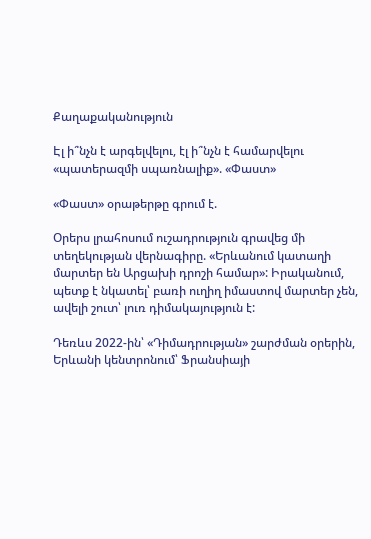Քաղաքականություն

Էլ ի՞նչն է արգելվելու, էլ ի՞նչն է համարվելու «պատերազմի սպառնալիք». «Փաստ»

«Փաստ» օրաթերթը գրում է.

Օրերս լրահոսում ուշադրություն գրավեց մի տեղեկության վերնագիրը. «Երևանում կատաղի մարտեր են Արցախի դրոշի համար»: Իրականում, պետք է նկատել՝ բառի ուղիղ իմաստով մարտեր չեն, ավելի շուտ՝ լուռ դիմակայություն է:

Դեռևս 2022-ին՝ «Դիմադրության» շարժման օրերին, Երևանի կենտրոնում՝ Ֆրանսիայի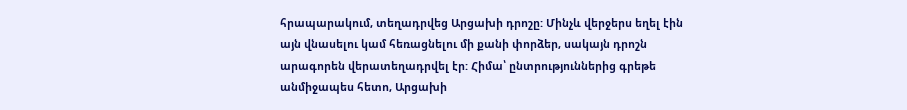հրապարակում, տեղադրվեց Արցախի դրոշը: Մինչև վերջերս եղել էին այն վնասելու կամ հեռացնելու մի քանի փորձեր, սակայն դրոշն արագորեն վերատեղադրվել էր: Հիմա՝ ընտրություններից գրեթե անմիջապես հետո, Արցախի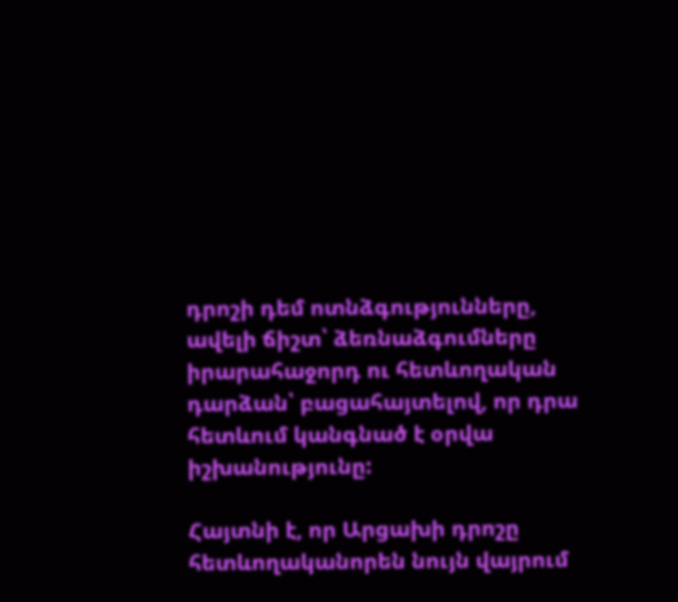դրոշի դեմ ոտնձգությունները, ավելի ճիշտ՝ ձեռնաձգումները իրարահաջորդ ու հետևողական դարձան՝ բացահայտելով, որ դրա հետևում կանգնած է օրվա իշխանությունը:

Հայտնի է, որ Արցախի դրոշը հետևողականորեն նույն վայրում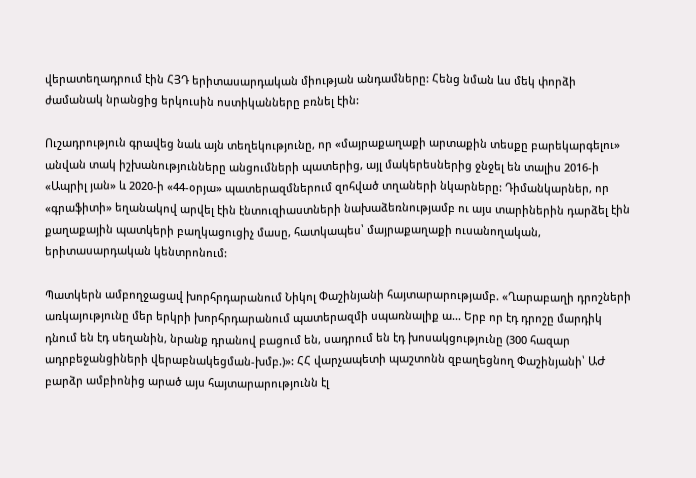վերատեղադրում էին ՀՅԴ երիտասարդական միության անդամները: Հենց նման ևս մեկ փորձի ժամանակ նրանցից երկուսին ոստիկանները բռնել էին:

Ուշադրություն գրավեց նաև այն տեղեկությունը, որ «մայրաքաղաքի արտաքին տեսքը բարեկարգելու» անվան տակ իշխանությունները անցումների պատերից, այլ մակերեսներից ջնջել են տալիս 2016-ի «Ապրիլ յան» և 2020-ի «44-օրյա» պատերազմներում զոհված տղաների նկարները: Դիմանկարներ, որ «գրաֆիտի» եղանակով արվել էին էնտուզիաստների նախաձեռնությամբ ու այս տարիներին դարձել էին քաղաքային պատկերի բաղկացուցիչ մասը, հատկապես՝ մայրաքաղաքի ուսանողական, երիտասարդական կենտրոնում:

Պատկերն ամբողջացավ խորհրդարանում Նիկոլ Փաշինյանի հայտարարությամբ. «Ղարաբաղի դրոշների առկայությունը մեր երկրի խորհրդարանում պատերազմի սպառնալիք ա... Երբ որ էդ դրոշը մարդիկ դնում են էդ սեղանին, նրանք դրանով բացում են, սադրում են էդ խոսակցությունը (300 հազար ադրբեջանցիների վերաբնակեցման-խմբ.)»: ՀՀ վարչապետի պաշտոնն զբաղեցնող Փաշինյանի՝ ԱԺ բարձր ամբիոնից արած այս հայտարարությունն էլ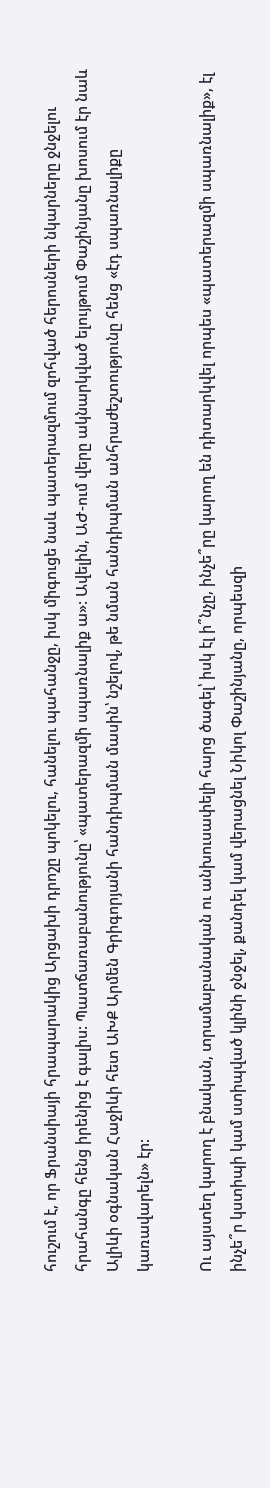հուշում է, որ Ֆրանսիայի հրապարակից Արցախի դրոշը պոկելու, հանելու պահանջը, իսկ միգուցե նաև պատերազմում զոհված հերոսների նկարները ջնջելու հրահանգը հենց իրենից է գալիս: Պատճառաբանությունը՝ «պատերազմի սպառնալիք ա»: Ավելին, ԱԺ-ում վերը ակնարկված ելույթում Փաշինյանը խոսում էր նաև Ալիևի օգնական Հաջիևի հետ ԱԽՔ Արմեն Գրիգորյանի հանդիպման մասին՝ նշելով, թե նման հանդիպման անհրաժեշտությունը հենց «էդ սպառնալիքը կառավարելն» էր:

Ու այստեղ կարող է բնական, տրամաբանական ու անխուսափելի հարց ծագել՝ իսկ էլ ի՞նչը, ինչե՞րը կարող են դիտարկվել որպես «պատերազմի սպառնալիք», էլ ինչե՞ր կստիպի կամ ստիպված կլինի ջնջել, քանդել կամ վերացնել Նիկոլ Փաշինյանը, որպեսզի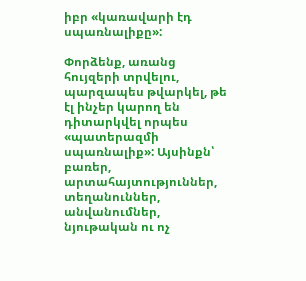իբր «կառավարի էդ սպառնալիքը»:

Փորձենք, առանց հույզերի տրվելու, պարզապես թվարկել, թե էլ ինչեր կարող են դիտարկվել որպես «պատերազմի սպառնալիք»: Այսինքն՝ բառեր, արտահայտություններ, տեղանուններ, անվանումներ, նյութական ու ոչ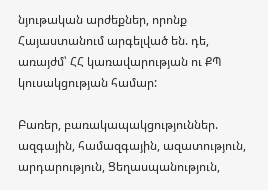նյութական արժեքներ, որոնք Հայաստանում արգելված են. դե, առայժմ՝ ՀՀ կառավարության ու ՔՊ կուսակցության համար:

Բառեր, բառակապակցություններ. ազգային, համազգային, ազատություն, արդարություն, Ցեղասպանություն,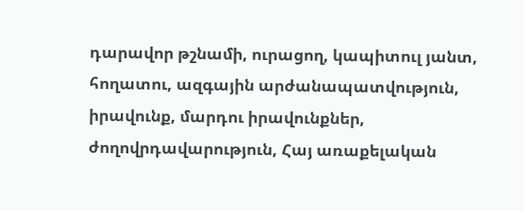դարավոր թշնամի, ուրացող, կապիտուլ յանտ, հողատու, ազգային արժանապատվություն, իրավունք, մարդու իրավունքներ, ժողովրդավարություն, Հայ առաքելական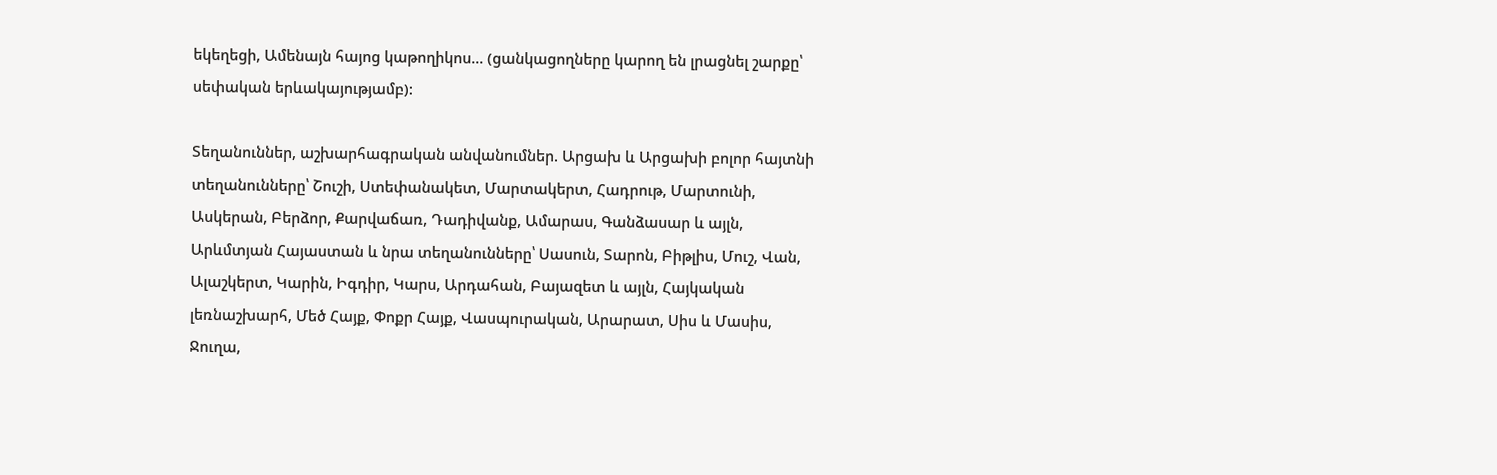եկեղեցի, Ամենայն հայոց կաթողիկոս... (ցանկացողները կարող են լրացնել շարքը՝ սեփական երևակայությամբ):

Տեղանուններ, աշխարհագրական անվանումներ. Արցախ և Արցախի բոլոր հայտնի տեղանունները՝ Շուշի, Ստեփանակետ, Մարտակերտ, Հադրութ, Մարտունի, Ասկերան, Բերձոր, Քարվաճառ, Դադիվանք, Ամարաս, Գանձասար և այլն, Արևմտյան Հայաստան և նրա տեղանունները՝ Սասուն, Տարոն, Բիթլիս, Մուշ, Վան, Ալաշկերտ, Կարին, Իգդիր, Կարս, Արդահան, Բայազետ և այլն, Հայկական լեռնաշխարհ, Մեծ Հայք, Փոքր Հայք, Վասպուրական, Արարատ, Սիս և Մասիս, Ջուղա,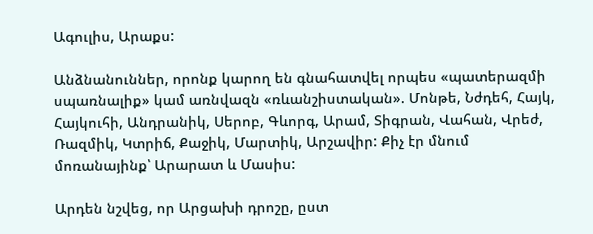Ագուլիս, Արաքս:

Անձնանուններ, որոնք կարող են գնահատվել որպես «պատերազմի սպառնալիք» կամ առնվազն «ռևանշիստական». Մոնթե, Նժդեհ, Հայկ, Հայկուհի, Անդրանիկ, Սերոբ, Գևորգ, Արամ, Տիգրան, Վահան, Վրեժ, Ռազմիկ, Կտրիճ, Քաջիկ, Մարտիկ, Արշավիր: Քիչ էր մնում մոռանայինք՝ Արարատ և Մասիս:

Արդեն նշվեց, որ Արցախի դրոշը, ըստ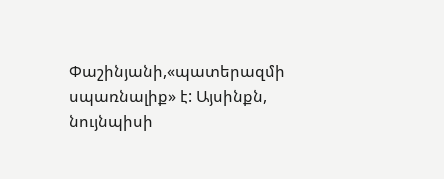Փաշինյանի,«պատերազմի սպառնալիք» է: Այսինքն, նույնպիսի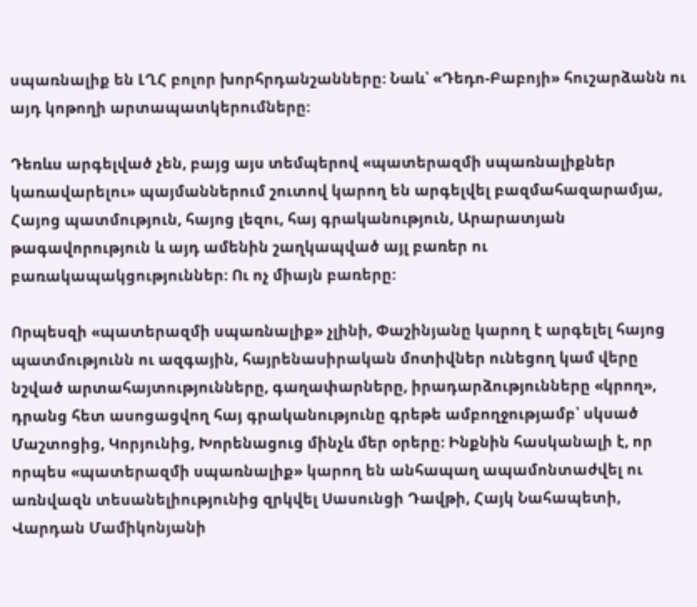սպառնալիք են ԼՂՀ բոլոր խորհրդանշանները: Նաև՝ «Դեդո-Բաբոյի» հուշարձանն ու այդ կոթողի արտապատկերումները:

Դեռևս արգելված չեն, բայց այս տեմպերով «պատերազմի սպառնալիքներ կառավարելու» պայմաններում շուտով կարող են արգելվել բազմահազարամյա, Հայոց պատմություն, հայոց լեզու, հայ գրականություն, Արարատյան թագավորություն և այդ ամենին շաղկապված այլ բառեր ու բառակապակցություններ: Ու ոչ միայն բառերը:

Որպեսզի «պատերազմի սպառնալիք» չլինի, Փաշինյանը կարող է արգելել հայոց պատմությունն ու ազգային, հայրենասիրական մոտիվներ ունեցող կամ վերը նշված արտահայտությունները, գաղափարները, իրադարձությունները «կրող», դրանց հետ ասոցացվող հայ գրականությունը գրեթե ամբողջությամբ՝ սկսած Մաշտոցից, Կորյունից, Խորենացուց մինչև մեր օրերը: Ինքնին հասկանալի է, որ որպես «պատերազմի սպառնալիք» կարող են անհապաղ ապամոնտաժվել ու առնվազն տեսանելիությունից զրկվել Սասունցի Դավթի, Հայկ Նահապետի, Վարդան Մամիկոնյանի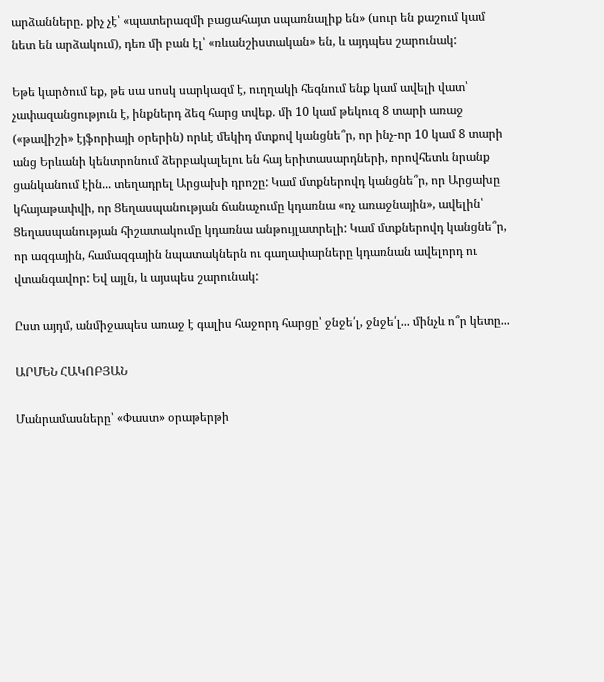արձանները. քիչ չէ՝ «պատերազմի բացահայտ սպառնալիք են» (սուր են քաշում կամ նետ են արձակում), դեռ մի բան էլ՝ «ռևանշիստական» են, և այդպես շարունակ:

Եթե կարծում եք, թե սա սոսկ սարկազմ է, ուղղակի հեգնում ենք կամ ավելի վատ՝ չափազանցություն է, ինքներդ ձեզ հարց տվեք. մի 10 կամ թեկուզ 8 տարի առաջ («թավիշի» էյֆորիայի օրերին) որևէ մեկիդ մտքով կանցնե՞ր, որ ինչ-որ 10 կամ 8 տարի անց Երևանի կենտրոնում ձերբակալելու են հայ երիտասարդների, որովհետև նրանք ցանկանում էին... տեղադրել Արցախի դրոշը: Կամ մտքներովդ կանցնե՞ր, որ Արցախը կհայաթափվի, որ Ցեղասպանության ճանաչումը կդառնա «ոչ առաջնային», ավելին՝ Ցեղասպանության հիշատակումը կդառնա անթույլատրելի: Կամ մտքներովդ կանցնե՞ր, որ ազգային, համազգային նպատակներն ու գաղափարները կդառնան ավելորդ ու վտանգավոր: Եվ այլն, և այսպես շարունակ:

Ըստ այդմ, անմիջապես առաջ է գալիս հաջորդ հարցը՝ ջնջե՛լ, ջնջե՛լ... մինչև ո՞ր կետը...

ԱՐՄԵՆ ՀԱԿՈԲՅԱՆ

Մանրամասները՝ «Փաստ» օրաթերթի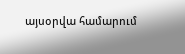այսօրվա համարում